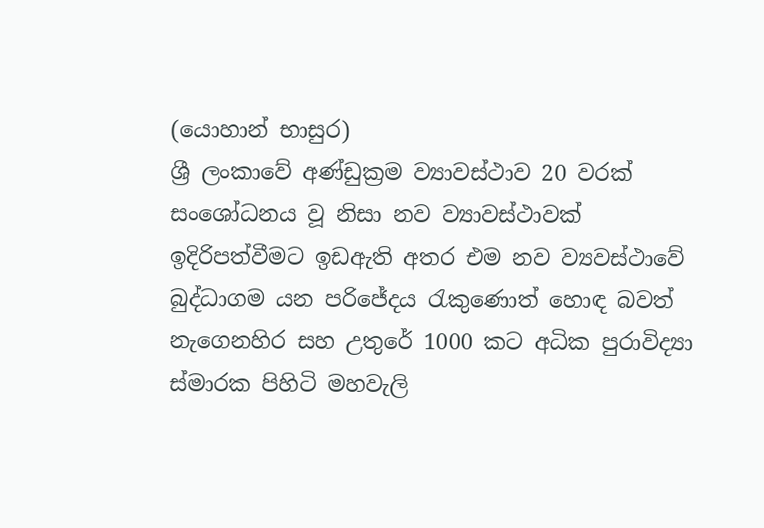(යොහාන් භාසුර)
ශ්‍රී ලංකාවේ අණ්ඩුක්‍රම ව්‍යාවස්ථාව 20 වරක් සංශෝධනය වූ නිසා නව ව්‍යාවස්ථාවක් ඉදිරිපත්වීමට ඉඩඇති අතර එම නව ව්‍යවස්ථාවේ බුද්ධාගම යන පරිජේදය රැකුණොත් හොඳ බවත් නැගෙනහිර සහ උතුරේ 1000 කට අධික පුරාවිද්‍යා ස්මාරක පිහිටි මහවැලි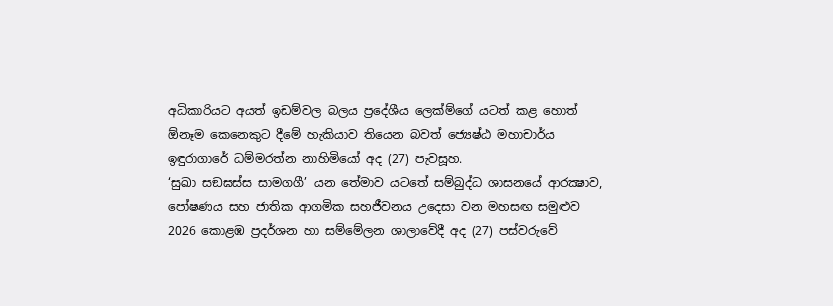අධිකාරියට අයත් ඉඩම්වල බලය ප්‍රදේශීය ලෙක්ම්ගේ යටත් කළ හොත් ඕනෑම කෙනෙකුට දීමේ හැකියාව තියෙන බවත් ජ්‍යෙෂ්ඨ මහාචාර්ය ඉඳුරාගාරේ ධම්මරත්න නාහිමියෝ අද (27) පැවසූහ.
‘සුඛා සඞඝස්ස සාමගගී’ යන තේමාව යටතේ සම්බුද්ධ ශාසනයේ ආරක්‍ෂාව, පෝෂණය සහ ජාතික ආගමික සහජීවනය උදෙසා වන මහසඟ සමුළුව 2026 කොළඹ ප්‍රදර්ශන හා සම්මේලන ශාලාවේදී අද (27) පස්වරුවේ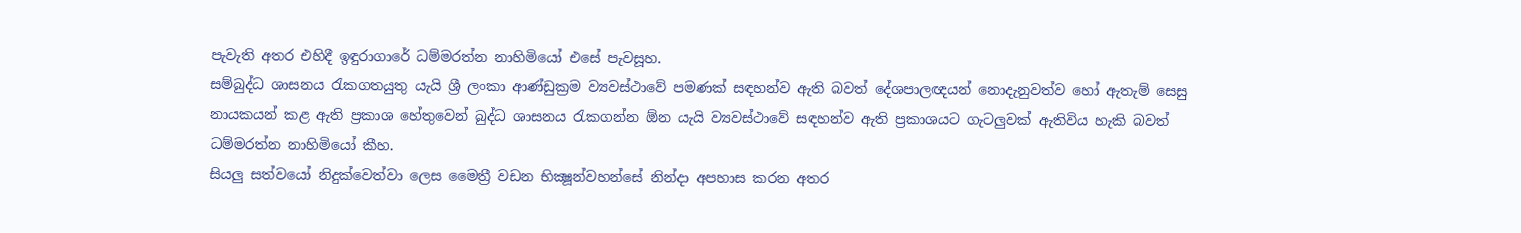පැවැති අතර එහිදී ඉඳුරාගාරේ ධම්මරත්න නාහිමියෝ එසේ පැවසූහ.
සම්බුද්ධ ශාසනය රැකගතයුතු යැයි ශ්‍රී ලංකා ආණ්ඩුක්‍රම ව්‍යවස්ථාවේ පමණක් සඳහන්ව ඇති බවත් දේශපාලඥයන් නොදැනුවත්ව හෝ ඇතැම් සෙසු නායකයන් කළ ඇති ප්‍රකාශ හේතුවෙන් බුද්ධ ශාසනය රැකගන්න ඕන යැයි ව්‍යවස්ථාවේ සඳහන්ව ඇති ප්‍රකාශයට ගැටලුවක් ඇතිවිය හැකි බවත් ධම්මරත්න නාහිමියෝ කීහ.
සියලු සත්වයෝ නිදුක්වෙත්වා ලෙස මෛත්‍රී වඩන භික්‍ෂූන්වහන්සේ නින්දා අපහාස කරන අතර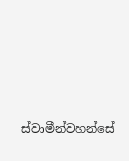ස්වාමීන්වහන්සේ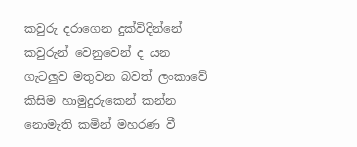කවුරු දරාගෙන දුක්විදින්නේ කවුරුන් වෙනුවෙන් ද යන ගැටලුව මතුවන බවත් ලංකාවේ කිසිම හාමුදුරුකෙන් කන්න නොමැති කමින් මහරණ වී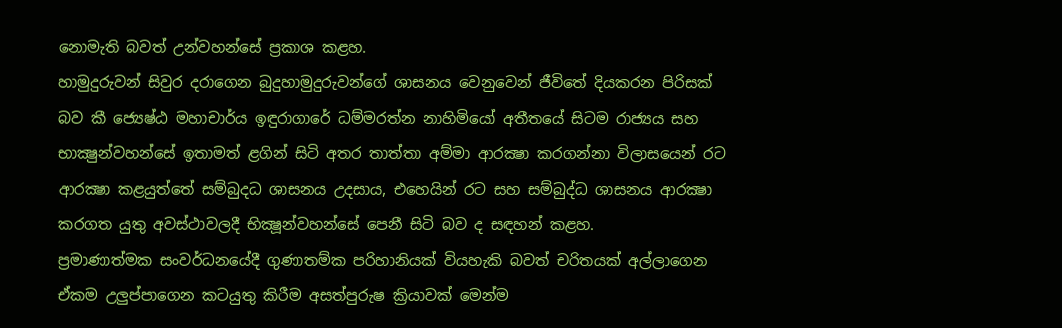නොමැති බවත් උන්වහන්සේ ප්‍රකාශ කළහ.
හාමුදුරුවන් සිවුර දරාගෙන බුදුහාමුදුරුවන්ගේ ශාසනය වෙනුවෙන් ජීවිතේ දියකරන පිරිසක් බව කී ජ්‍යෙෂ්ඨ මහාචාර්ය ඉඳුරාගාරේ ධම්මරත්න නාහිමියෝ අතීතයේ සිටම රාජ්‍යය සහ භාක්‍ෂුන්වහන්සේ ඉතාමත් ළගින් සිටි අතර තාත්තා අම්මා ආරක්‍ෂා කරගන්නා විලාසයෙන් රට ආරක්‍ෂා කළයුත්තේ සම්බුදධ ශාසනය උදසාය, එහෙයින් රට සහ සම්බුද්ධ ශාසනය ආරක්‍ෂා කරගත යුතු අවස්ථාවලදී භික්‍ෂූන්වහන්සේ පෙනී සිටි බව ද සඳහන් කළහ.
ප්‍රමාණාත්මක සංවර්ධනයේදී ගුණාතම්ක පරිහානියක් වියහැකි බවත් චරිතයක් අල්ලාගෙන ඒකම උලුප්පාගෙන කටයුතු කිරීම අසත්පුරුෂ ක්‍රියාවක් මෙන්ම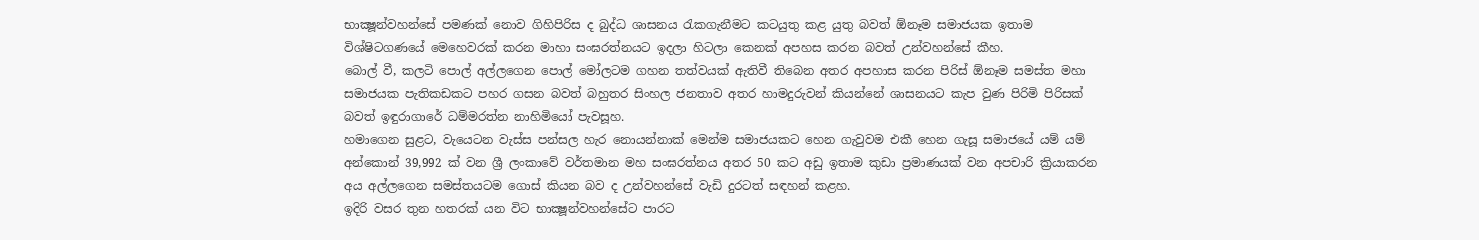භාක්‍ෂූන්වහන්සේ පමණක් නොව ගිහිපිරිස ද බුද්ධ ශාසනය රැකගැනීමට කටයුතු කළ යුතු බවත් ඕනෑම සමාජයක ඉතාම විශ්ෂිටගණයේ මෙහෙවරක් කරන මාහා සංඝරත්නයට ඉදලා හිටලා කෙනක් අපහස කරන බවත් උන්වහන්සේ කීහ.
බොල් වී, කලටි පොල් අල්ලගෙන පොල් මෝලටම ගහන තත්වයක් ඇතිවී තිබෙන අතර අපහාස කරන පිරිස් ඕනෑම සමස්ත මහා සමාජයක පැතිකඩකට පහර ගසන බවත් බහුතර සිංහල ජනතාව අතර හාමදුරුවන් කියන්නේ ශාසනයට කැප වුණ පිරිමි පිරිසක් බවත් ඉඳුරාගාරේ ධම්මරත්න නාහිමියෝ පැවසූහ.
හමාගෙන සුළට, වැයෙටන වැස්ස පන්සල හැර නොයන්නාක් මෙන්ම සමාජයකට හෙන ගැවුවම එකී හෙන ගැසූ සමාජයේ යම් යම් අන්කොන් 39,992 ක් වන ශ්‍රී ලංකාවේ වර්තමාන මහ සංඝරත්නය අතර 50 කට අඩු ඉතාම කුඩා ප්‍රමාණයක් වන අපචාරි ක්‍රියාකරන අය අල්ලගෙන සමස්තයටම ගොස් කියන බව ද උන්වහන්සේ වැඩි දුරටත් සඳහන් කළහ.
ඉදිරි වසර තුන හතරක් යන විට භාක්‍ෂූන්වහන්සේට පාරට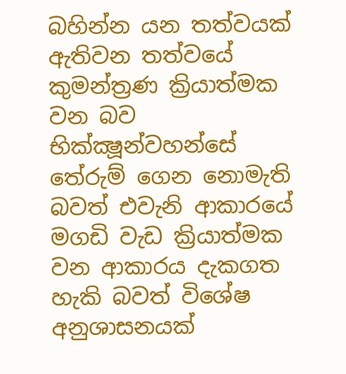බහින්න යන තත්වයක් ඇතිවන තත්වයේ කුමන්ත්‍රණ ක්‍රියාත්මක වන බව භික්ක්‍ෂූන්වහන්සේ තේරුම් ගෙන නොමැති බවත් එවැනි ආකාරයේ මගඩි වැඩ ක්‍රියාත්මක වන ආකාරය දැකගත හැකි බවත් විශේෂ අනුශාසනයක්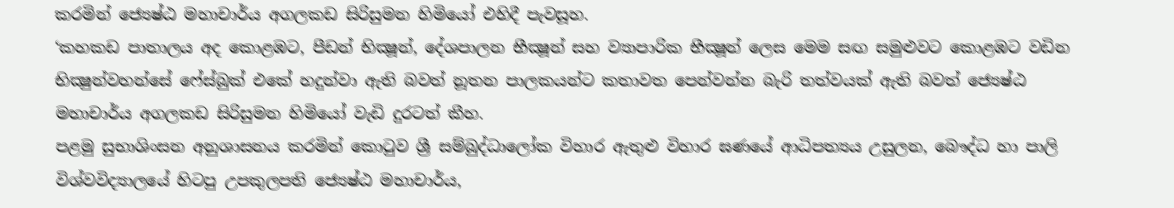කරමින් ජ්‍යෙෂ්ඨ මහාචාර්ය අගලකඩ සිරිසුමන හිමියෝ එහිදී පැවසූහ.
‘කහකඩ පාතාලය අද කොළඹට, පීඩන් භික්‍ෂූන්, දේශපාලන භීක්‍ෂූන් සහ ව්‍යාපාරික භීක්‍ෂූන් ලෙස මෙම සඟ සමුළුවට කොළඹට වඩින භික්‍ෂුන්වහන්සේ ෆේස්බුක් එකේ හදුන්වා ඇති බවත් නූතන පාලකයන්ට කතාවත පෙන්වන්න බැරි තත්වයක් ඇති බවත් ජ්‍යෙෂ්ඨ මහාචාර්ය අගලකඩ සිරිසුමන හිමියෝ වැඩි දුරටත් කීහ.
පළමු සුභාශිංසන අනුශාසනය කරමින් කොටුව ශ්‍රී සම්බුද්ධාලෝක විහාර ඇතුළු විහාර ඝණයේ ආධිපත්‍යය උසුලන, බෞද්ධ හා පාලි විශ්වවිද්‍යාලයේ හිටපු උපකුලපති ජ්‍යෙෂ්ඨ මහාචාර්ය,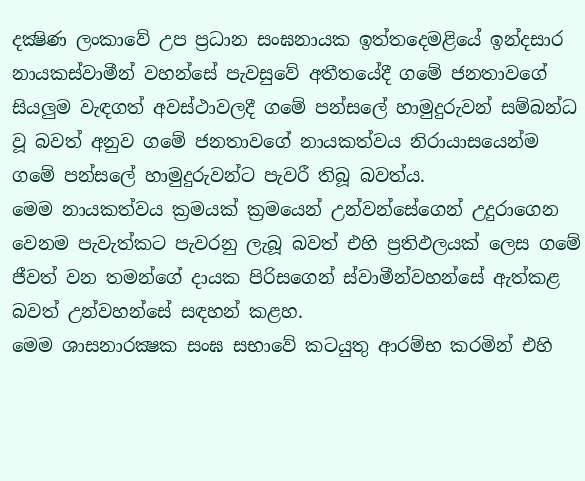දක්‍ෂිණ ලංකාවේ උප ප්‍රධාන සංඝනායක ඉත්තදෙමළියේ ඉන්දසාර නායකස්වාමීන් වහන්සේ පැවසුවේ අතීතයේදී ගමේ ජනතාවගේ සියලුම වැඳගත් අවස්ථාවලදී ගමේ පන්සලේ හාමුදුරුවන් සම්බන්ධ වූ බවත් අනුව ගමේ ජනතාවගේ නායකත්වය නිරායාසයෙන්ම ගමේ පන්සලේ හාමුදුරුවන්ට පැවරී තිබූ බවත්ය.
මෙම නායකත්වය ක්‍රමයක් ක්‍රමයෙන් උන්වන්සේගෙන් උදුරාගෙන වෙනම පැවැත්කට පැවරනු ලැබූ බවත් එහි ප්‍රතිඵලයක් ලෙස ගමේ ජීවත් වන තමන්ගේ දායක පිරිසගෙන් ස්වාමීන්වහන්සේ ඇත්කළ බවත් උන්වහන්සේ සඳහන් කළහ.
මෙම ශාසනාරක්‍ෂක සංඝ සභාවේ කටයුතු ආරම්භ කරමින් එහි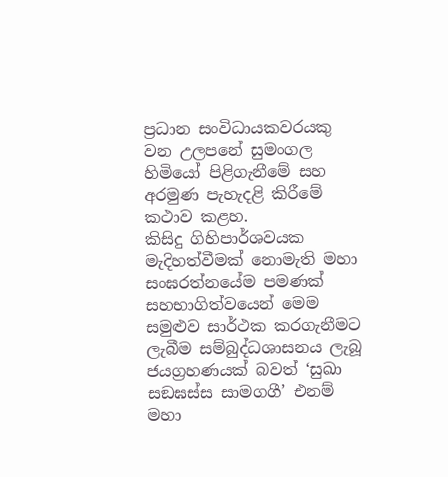ප්‍රධාන සංවිධායකවරයකු වන උලපනේ සුමංගල හිමියෝ පිළිගැනීමේ සහ අරමුණ පැහැදළි කිරීමේ කථාව කළහ.
කිසිදු ගිහිපාර්ශවයක මැදිහත්වීමක් නොමැති මහා සංඝරත්නයේම පමණක් සහභාගිත්වයෙන් මෙම සමුළුව සාර්ථක කරගැනීමට ලැබීම සම්බුද්ධශාසනය ලැබූ ජයග්‍රහණයක් බවත් ‘සුඛා සඞඝස්ස සාමගගී’ එනම් මහා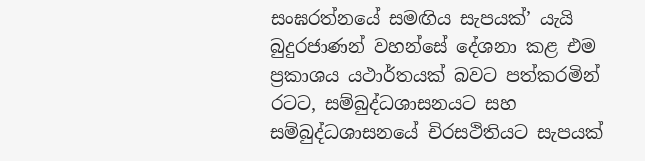සංඝරත්නයේ සමඟිය සැපයක්’ යැයි බුදුරජාණන් වහන්සේ දේශනා කළ එම ප්‍රකාශය යථාර්තයක් බවට පත්කරමින් රටට, සම්බුද්ධශාසනයට සහ සම්බුද්ධශාසනයේ චිරසථිතියට සැපයක්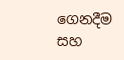ගෙනදීම සහ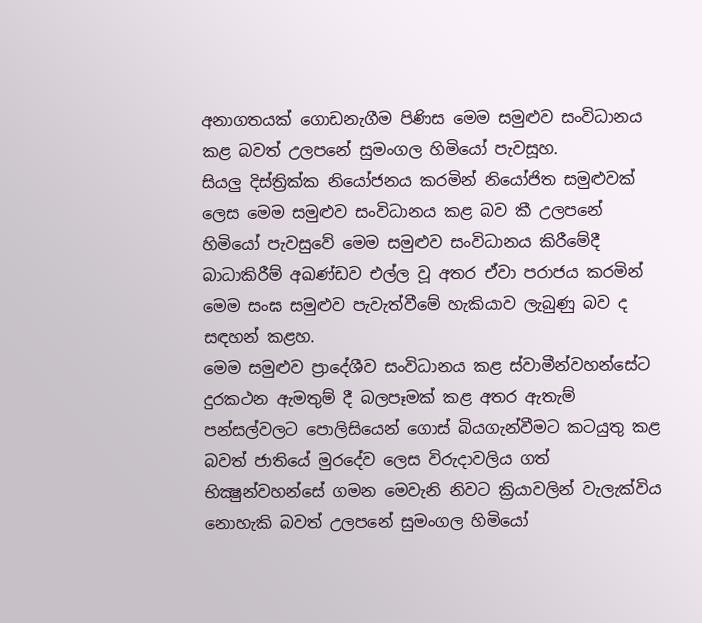අනාගතයක් ගොඩනැගීම පිණිස මෙම සමුළුව සංවිධානය කළ බවත් උලපනේ සුමංගල හිමියෝ පැවසූහ.
සියලු දිස්ත්‍රික්ක නියෝජනය කරමින් නියෝජිත සමුළුවක් ලෙස මෙම සමුළුව සංවිධානය කළ බව කී උලපනේ හිමියෝ පැවසුවේ මෙම සමුළුව සංවිධානය කිරීමේදී බාධාකිරීම් අඛණ්ඩව එල්ල වූ අතර ඒවා පරාජය කරමින් මෙම සංඝ සමුළුව පැවැත්වීමේ හැකියාව ලැබුණු බව ද සඳහන් කළහ.
මෙම සමුළුව ප්‍රාදේශීව සංවිධානය කළ ස්වාමීන්වහන්සේට දුරකථන ඇමතුම් දී බලපෑමක් කළ අතර ඇතැම් පන්සල්වලට පොලිසියෙන් ගොස් බියගැන්වීමට කටයුතු කළ බවත් ජාතියේ මුරදේව ලෙස විරුදාවලිය ගත් භික්‍ෂුන්වහන්සේ ගමන මෙවැනි නිවට ක්‍රියාවලින් වැලැක්විය නොහැකි බවත් උලපනේ සුමංගල හිමියෝ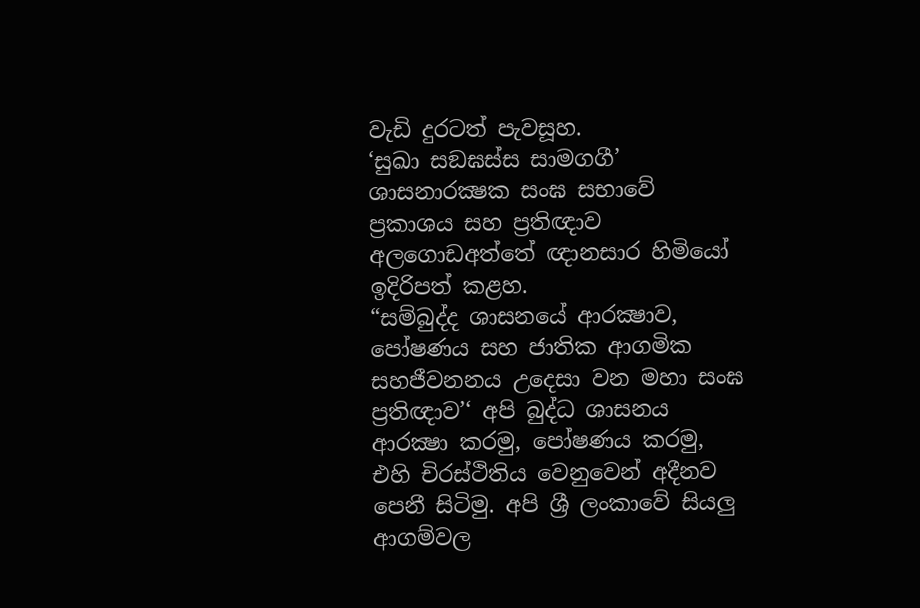වැඩි දුරටත් පැවසූහ.
‘සුඛා සඞඝස්ස සාමගගී’ ශාසනාරක්‍ෂක සංඝ සභාවේ ප්‍රකාශය සහ ප්‍රතිඥාව අලගොඩඅත්තේ ඥානසාර හිමියෝ ඉදිරිපත් කළහ.
“සම්බුද්ද ශාසනයේ ආරක්‍ෂාව, පෝෂණය සහ ජාතික ආගමික සහජීවනනය උදෙසා වන මහා සංඝ ප්‍රතිඥාව’‘ අපි බුද්ධ ශාසනය ආරක්‍ෂා කරමු, පෝෂණය කරමු, එහි චිරස්ථිතිය වෙනුවෙන් අදීනව පෙනී සිටිමු. අපි ශ්‍රී ලංකාවේ සියලු ආගම්වල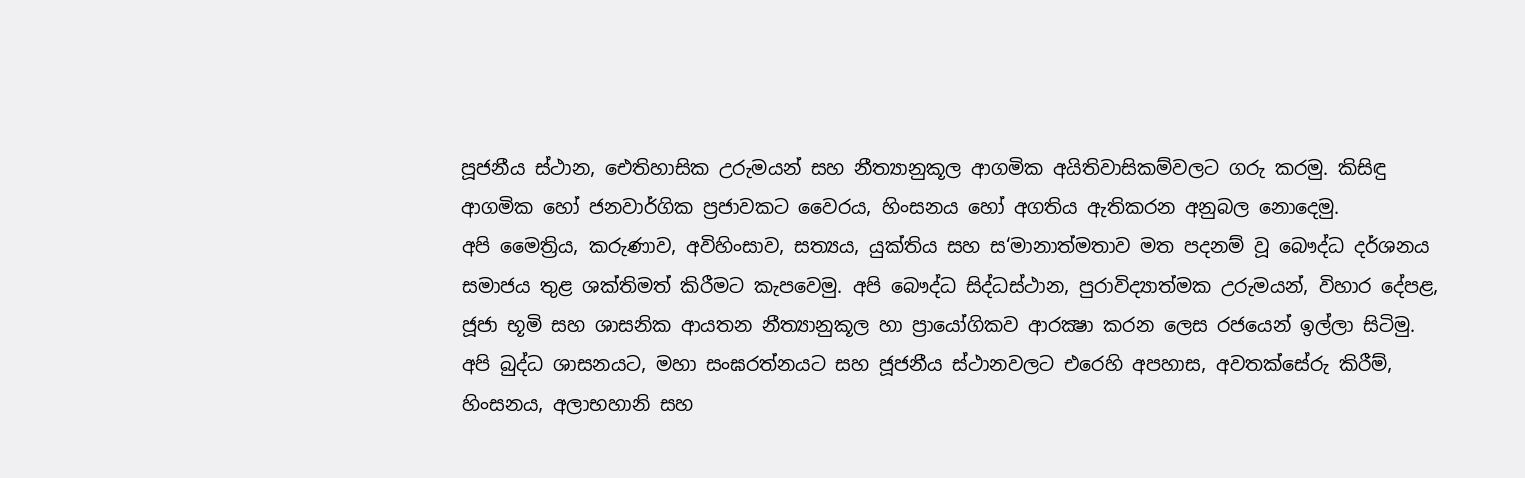පූජනීය ස්ථාන, ඓතිහාසික උරුමයන් සහ නීත්‍යානුකූල ආගමික අයිතිවාසිකම්වලට ගරු කරමු. කිසිඳු ආගමික හෝ ජනවාර්ගික ප්‍රජාවකට වෛරය, හිංසනය හෝ අගතිය ඇතිකරන අනුබල නොදෙමු.
අපි මෛත්‍රිය, කරුණාව, අවිහිංසාව, සත්‍යය, යුක්තිය සහ ස‘මානාත්මතාව මත පදනම් වූ බෞද්ධ දර්ශනය සමාජය තුළ ශක්තිමත් කිරීමට කැපවෙමු. අපි බෞද්ධ සිද්ධස්ථාන, පුරාවිද්‍යාත්මක උරුමයන්, විහාර දේපළ, ජූජා භූමි සහ ශාසනික ආයතන නීත්‍යානුකූල හා ප්‍රායෝගිකව ආරක්‍ෂා කරන ලෙස රජයෙන් ඉල්ලා සිටිමු.
අපි බුද්ධ ශාසනයට, මහා සංඝරත්නයට සහ ජූජනීය ස්ථානවලට එරෙහි අපහාස, අවතක්සේරු කිරීම්, හිංසනය, අලාභහානි සහ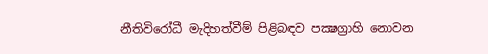නීතිවිරෝධී මැදිහත්වීම් පිළිබඳව පක්‍ෂග්‍රාහි නොවන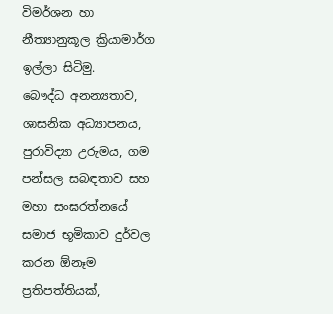විමර්ශන හා නීත්‍යානුකූල ක්‍රියාමාර්ග ඉල්ලා සිටිමු.
බෞද්ධ අනන්‍යතාව, ශාසනික අධ්‍යාපනය, පුරාවිද්‍යා උරුමය, ගම පන්සල සබඳතාව සහ මහා සංඝරත්නයේ සමාජ භූමිකාව දුර්වල කරන ඕනෑම ප්‍රතිපත්තියක්,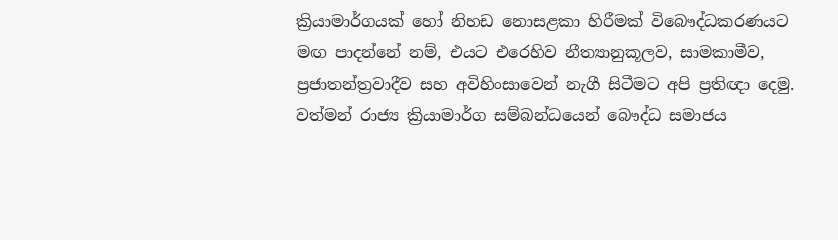ක්‍රියාමාර්ගයක් හෝ නිහඩ නොසළකා හිරීමක් විබෞද්ධකරණයට මඟ පාදන්නේ නම්, එයට එරෙහිව නීත්‍යානුකූලව, සාමකාමීව, ප්‍රජාතන්ත්‍රවාදීව සහ අවිහිංසාවෙන් නැගී සිටීමට අපි ප්‍රතිඥා දෙමු.
වත්මන් රාජ්‍ය ක්‍රියාමාර්ග සම්බන්ධයෙන් බෞද්ධ සමාජය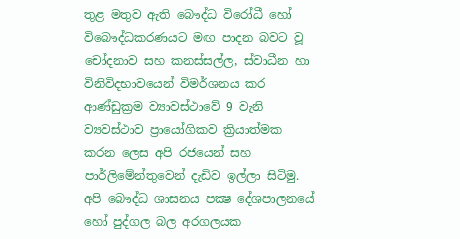තුළ මතුව ඇති බෞද්ධ විරෝධී හෝ විබෞද්ධකරණයට මඟ පාදන බවට වූ චෝදනාව සහ කනස්සල්ල, ස්වාධීන හා විනිවිදභාවයෙන් විමර්ශනය කර ආණ්ඩුක්‍රම ව්‍යාවස්ථාවේ 9 වැනි ව්‍යවස්ථාව ප්‍රායෝගිකව ක්‍රියාත්මක කරන ලෙස අපි රජයෙන් සහ පාර්ලිමේන්තුවෙන් දැඩිව ඉල්ලා සිටිමු.
අපි බෞද්ධ ශාසනය පක්‍ෂ දේශපාලනයේ හෝ පුද්ගල බල අරගලයක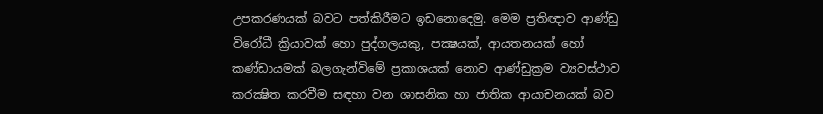උපකරණයක් බවට පත්කිරීමට ඉඩනොදෙමු. මෙම ප්‍රතිඥාව ආණ්ඩු විරෝධී ක්‍රියාවක් හො පුද්ගලයකු, පක්‍ෂයක්, ආයතනයක් හෝ කණ්ඩායමක් බලගැන්විමේ ප්‍රකාශයක් නොව ආණ්ඩුක්‍රම ව්‍යවස්ථාව කරක්‍ෂිත කරවීම සඳහා වන ශාසනික හා ජාතික ආයාචනයක් බව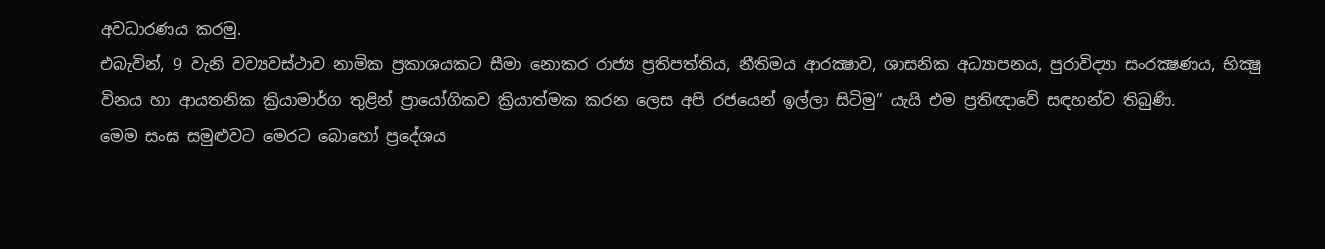අවධාරණය කරමු.
එබැවින්, 9 වැනි වව්‍යවස්ථාව නාමික ප්‍රකාශයකට සීමා නොකර රාජ්‍ය ප්‍රතිපත්තිය, නීතිමය ආරක්‍ෂාව, ශාසනික අධ්‍යාපනය, පුරාවිද්‍යා සංරක්‍ෂණය, භික්‍ෂු විනය හා ආයතනික ක්‍රියාමාර්ග තුළින් ප්‍රායෝගිකව ක්‍රියාත්මක කරන ලෙස අපි රජයෙන් ඉල්ලා සිටිමු” යැයි එම ප්‍රතිඥාවේ සඳහන්ව තිබුණි.
මෙම සංඝ සමුළුවට මෙරට බොහෝ ප්‍රදේශය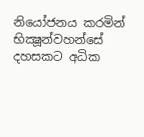නියෝජනය කරමින් භික්‍ෂූන්වහන්සේ දහසකට අධික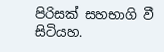පිරිසක් සහභාගි වී සිටියහ.